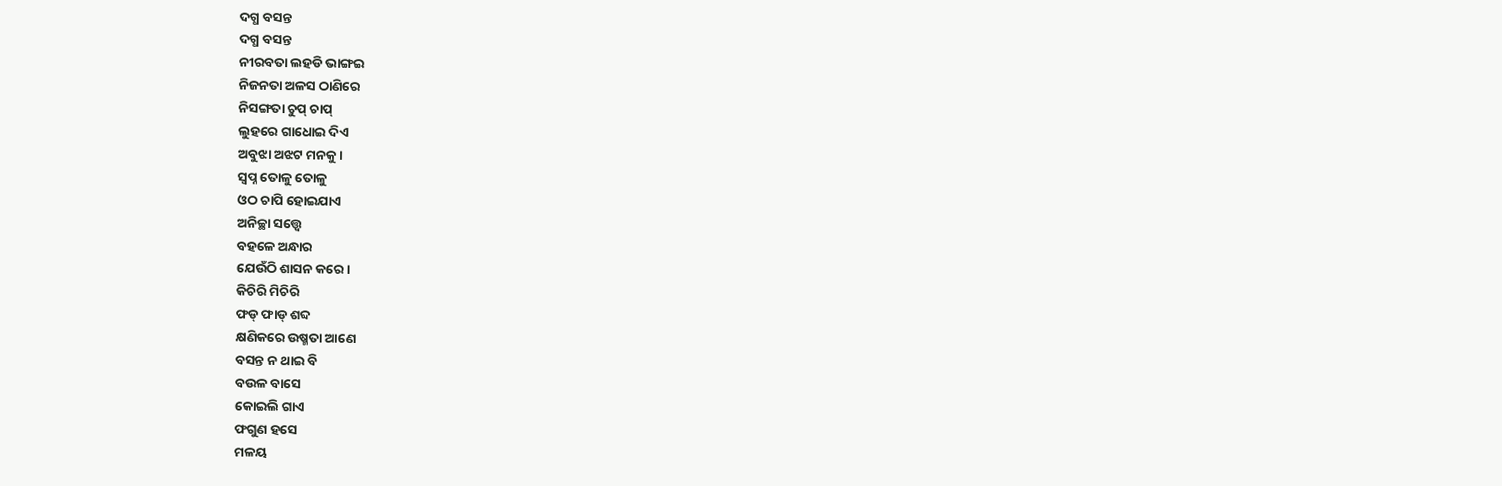ଦଗ୍ଧ ବସନ୍ତ
ଦଗ୍ଧ ବସନ୍ତ
ନୀରବତା ଲହଡି ଭାଙ୍ଗଇ
ନିଜନତା ଅଳସ ଠାଣିରେ
ନିସଙ୍ଗତା ଚୁପ୍ ଚାପ୍
ଲୁହରେ ଗାଧୋଇ ଦିଏ
ଅବୁଝା ଅଝଟ ମନକୁ।
ସ୍ୱପ୍ନ ତୋଳୁ ତୋଳୁ
ଓଠ ଚାପି ହୋଇଯାଏ
ଅନିଚ୍ଛା ସତ୍ତ୍ୱେ
ବହଳେ ଅନ୍ଧାର
ଯେଉଁଠି ଶାସନ କରେ।
କିଚିରି ମିଚିରି
ଫଡ୍ ଫାଡ୍ ଶବ୍ଦ
କ୍ଷଣିକରେ ଉଷ୍ମତା ଆଣେ
ବସନ୍ତ ନ ଥାଇ ବି
ବଉଳ ବାସେ
କୋଇଲି ଗାଏ
ଫଗୁଣ ହସେ
ମଳୟ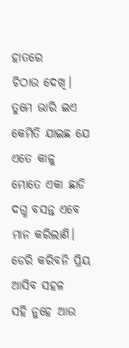ହାତରେ
ଚିଠାଉ ଦେଖି।
ତୁମେ ଭାରି ଇଏ
କେମିତି ଯାଇଛ ଯେ
ଏତେ କାଳୁ
ମୋତେ ଏକା ଛାଡି
ଦଗ୍ଧ ବସନ୍ତ ଏବେ
ମାନ କରିଲାଣି।
ଡେରି କରିବନି ପ୍ରିୟ
ଆସିବ ସହଳ
ସହି ନୁହେ ଆଉ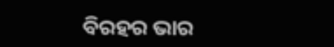ବିରହର ଭାର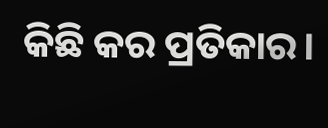କିଛି କର ପ୍ରତିକାର।